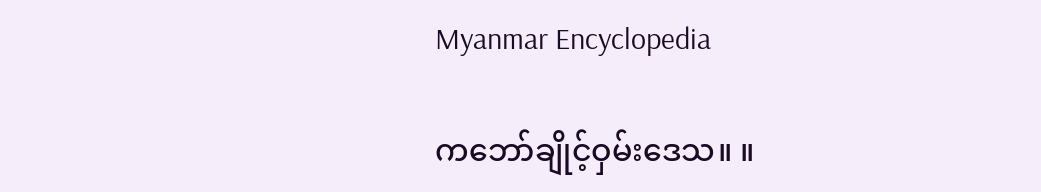Myanmar Encyclopedia

ကဘော်ချိုင့်ဝှမ်းဒေသ။ ။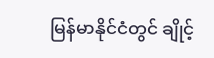မြန်မာနိုင်ငံတွင် ချိုင့်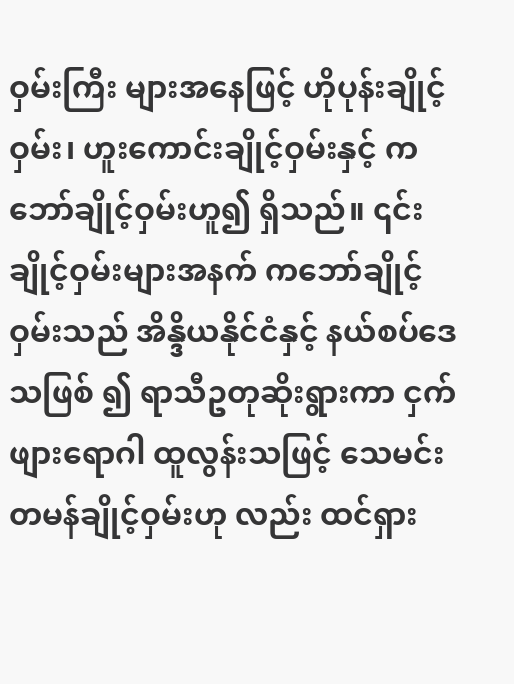ဝှမ်းကြီး များအနေဖြင့် ဟိုပုန်းချိုင့်ဝှမ်း၊ ဟူးကောင်းချိုင့်ဝှမ်းနှင့် ကဘော်ချိုင့်ဝှမ်းဟူ၍ ရှိသည်။ ၎င်းချိုင့်ဝှမ်းများအနက် ကဘော်ချိုင့်ဝှမ်းသည် အိန္ဒိယနိုင်ငံနှင့် နယ်စပ်ဒေသဖြစ် ၍ ရာသီဥတုဆိုးရွားကာ ငှက်ဖျားရောဂါ ထူလွန်းသဖြင့် သေမင်းတမန်ချိုင့်ဝှမ်းဟု လည်း ထင်ရှား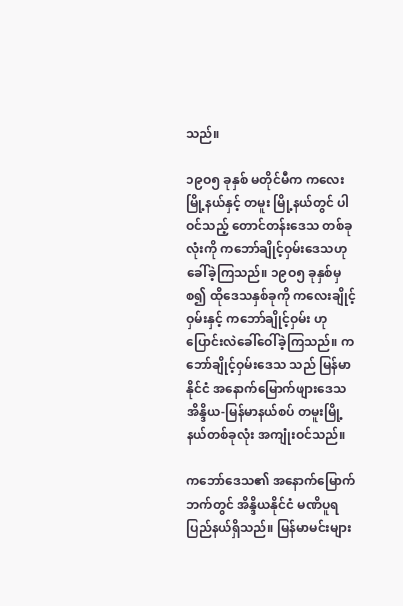သည်။

၁၉ဝ၅ ခုနှစ် မတိုင်မီက ကလေးမြို့နယ်နှင့် တမူး မြို့နယ်တွင် ပါဝင်သည့် တောင်တန်းဒေသ တစ်ခုလုံးကို ကဘော်ချိုင့်ဝှမ်းဒေသဟု ခေါ်ခဲ့ကြသည်။ ၁၉ဝ၅ ခုနှစ်မှ စ၍ ထိုဒေသနှစ်ခုကို ကလေးချိုင့်ဝှမ်းနှင့် ကဘော်ချိုင့်ဝှမ်း ဟု ပြောင်းလဲခေါ်ဝေါ်ခဲ့ကြသည်။ ကဘော်ချိုင့်ဝှမ်းဒေသ သည် မြန်မာနိုင်ငံ အနောက်မြောက်ဖျားဒေသ အိန္ဒိယ-မြန်မာနယ်စပ် တမူးမြို့နယ်တစ်ခုလုံး အကျုံးဝင်သည်။

ကဘော်ဒေသ၏ အနောက်မြောက်ဘက်တွင် အိန္ဒိယနိုင်ငံ မဏိပူရပြည်နယ်ရှိသည်။ မြန်မာမင်းများ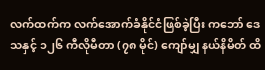လက်ထက်က လက်အောက်ခံနိုင်ငံဖြစ်ခဲ့ပြီး ကဘော် ဒေသနှင့် ၁၂၆ ကီလိုမီတာ (၇၈ မိုင်) ကျော်မျှ နယ်နိမိတ် ထိ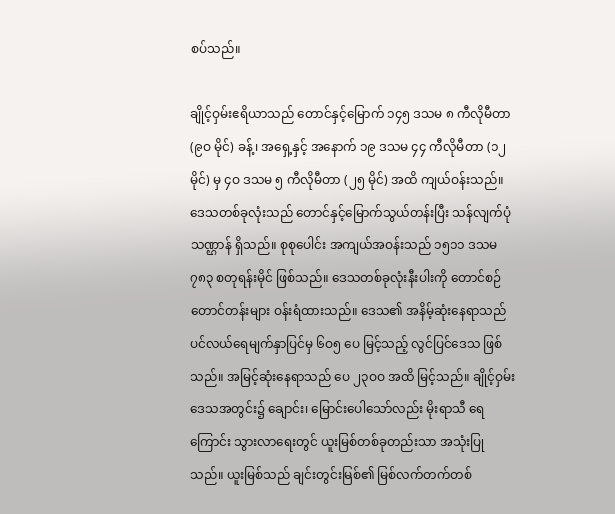စပ်သည်။

ချိုင့်ဝှမ်းဧရိယာသည် တောင်နှင့်မြောက် ၁၄၅ ဒသမ ၈ ကီလိုမီတာ (၉ဝ မိုင်) ခန့်၊ အရှေ့နှင့် အနောက် ၁၉ ဒသမ ၄၄ ကီလိုမီတာ (၁၂ မိုင်) မှ ၄ဝ ဒသမ ၅ ကီလိုမီတာ (၂၅ မိုင်) အထိ ကျယ်ဝန်းသည်။ ဒေသတစ်ခုလုံးသည် တောင်နှင့်မြောက်သွယ်တန်းပြီး သန်လျက်ပုံသဏ္ဌာန် ရှိသည်။ စုစုပေါင်း အကျယ်အဝန်းသည် ၁၅၁၁ ဒသမ ၇၈၃ စတုရန်းမိုင် ဖြစ်သည်။ ဒေသတစ်ခုလုံးနီးပါးကို တောင်စဉ်တောင်တန်းများ ဝန်းရံထားသည်။ ဒေသ၏ အနိမ့်ဆုံးနေရာသည် ပင်လယ်ရေမျက်နှာပြင်မှ ၆ဝ၅ ပေ မြင့်သည့် လွင်ပြင်ဒေသ ဖြစ်သည်။ အမြင့်ဆုံးနေရာသည် ပေ ၂၃ဝဝ အထိ မြင့်သည်။ ချိုင့်ဝှမ်းဒေသအတွင်း၌ ချောင်း၊ မြောင်းပေါသော်လည်း မိုးရာသီ ရေကြောင်း သွားလာရေးတွင် ယူးမြစ်တစ်ခုတည်းသာ အသုံးပြုသည်။ ယူးမြစ်သည် ချင်းတွင်းမြစ်၏ မြစ်လက်တက်တစ်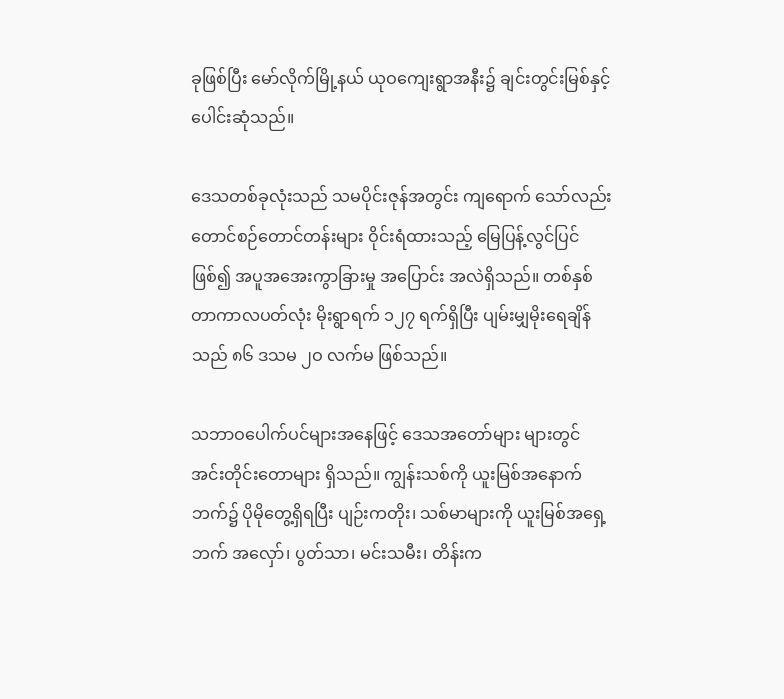ခုဖြစ်ပြီး မော်လိုက်မြို့နယ် ယုဝကျေးရွာအနီး၌ ချင်းတွင်းမြစ်နှင့် ပေါင်းဆုံသည်။

ဒေသတစ်ခုလုံးသည် သမပိုင်းဇုန်အတွင်း ကျရောက် သော်လည်း တောင်စဉ်တောင်တန်းများ ဝိုင်းရံထားသည့် မြေပြန့်လွင်ပြင်ဖြစ်၍ အပူအအေးကွာခြားမှု အပြောင်း အလဲရှိသည်။ တစ်နှစ်တာကာလပတ်လုံး မိုးရွာရက် ၁၂၇ ရက်ရှိပြီး ပျမ်းမျှမိုးရေချိန်သည် ၈၆ ဒသမ ၂ဝ လက်မ ဖြစ်သည်။

သဘာဝပေါက်ပင်များအနေဖြင့် ဒေသအတော်များ များတွင် အင်းတိုင်းတောများ ရှိသည်။ ကျွန်းသစ်ကို ယူးမြစ်အနောက်ဘက်၌ ပိုမိုတွေ့ရှိရပြီး ပျဉ်းကတိုး၊ သစ်မာများကို ယူးမြစ်အရှေ့ဘက် အလှော်၊ ပွတ်သာ၊ မင်းသမီး၊ တိန်းက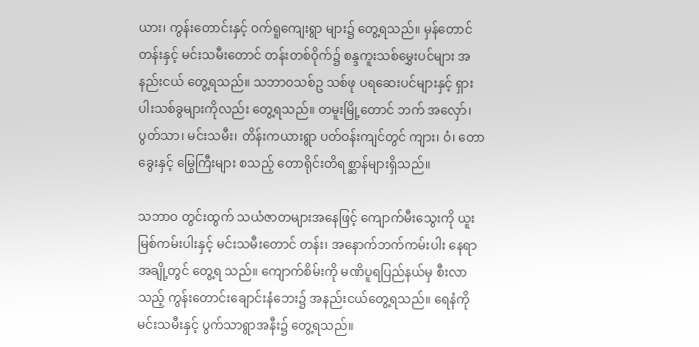ယား၊ ကွန်းတောင်းနှင့် ဝက်ရူကျေးရွာ များ၌ တွေ့ရသည်။ မှန်တောင်တန်းနှင့် မင်းသမီးတောင် တန်းတစ်ဝိုက်၌ စန္ဒကူးသစ်မွှေးပင်များ အနည်းငယ် တွေ့ရသည်။ သဘာဝသစ်ဥ သစ်ဖု ပရဆေးပင်များနှင့် ရှားပါးသစ်ခွများကိုလည်း တွေ့ရသည်။ တမူးမြို့တောင် ဘက် အလှော်၊ ပွတ်သာ၊ မင်းသမီး၊ တိန်းကယားရွာ ပတ်ဝန်းကျင်တွင် ကျား၊ ဝံ၊ တောခွေးနှင့် မြွေကြီးများ စသည့် တောရိုင်းတိရစ္ဆာန်များရှိသည်။

သဘာဝ တွင်းထွက် သယံဇာတများအနေဖြင့် ကျောက်မီးသွေးကို ယူးမြစ်ကမ်းပါးနှင့် မင်းသမီးတောင် တန်း၊ အနောက်ဘက်ကမ်းပါး နေရာအချို့တွင် တွေ့ရ သည်။ ကျောက်စိမ်းကို မဏိပူရပြည်နယ်မှ စီးလာသည့် ကွန်းတောင်းချောင်းနံဘေး၌ အနည်းငယ်တွေ့ရသည်။ ရေနံကို မင်းသမီးနှင့် ပွက်သာရွာအနီး၌ တွေ့ရသည်။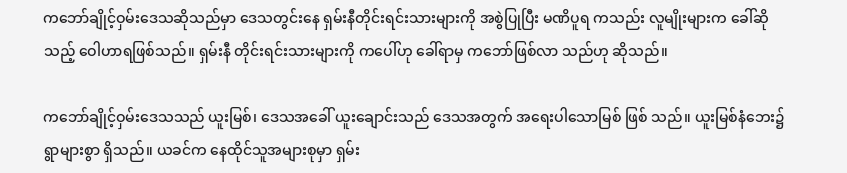ကဘော်ချိုင့်ဝှမ်းဒေသဆိုသည်မှာ ဒေသတွင်းနေ ရှမ်းနီတိုင်းရင်းသားများကို အစွဲပြုပြီး မဏိပူရ ကသည်း လူမျိုးများက ခေါ်ဆိုသည့် ဝေါဟာရဖြစ်သည်။ ရှမ်းနီ တိုင်းရင်းသားများကို ကပေါ်ဟု ခေါ်ရာမှ ကဘော်ဖြစ်လာ သည်ဟု ဆိုသည်။

ကဘော်ချိုင့်ဝှမ်းဒေသသည် ယူးမြစ်၊ ဒေသအခေါ် ယူးချောင်းသည် ဒေသအတွက် အရေးပါသောမြစ် ဖြစ် သည်။ ယူးမြစ်နံဘေး၌ ရွာများစွာ ရှိသည်။ ယခင်က နေထိုင်သူအများစုမှာ ရှမ်း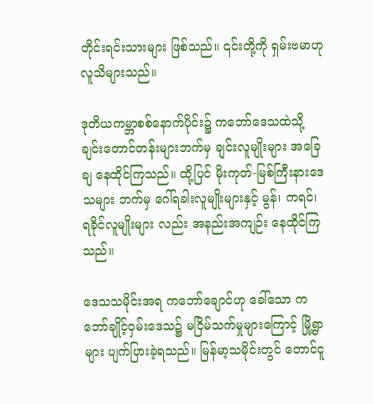တိုင်းရင်းသားများ ဖြစ်သည်။ ၎င်းတို့ကို ရှမ်းဗမာဟု လူသိများသည်။

ဒုတိယကမ္ဘာစစ်နောက်ပိုင်း၌ ကဘော်ဒေသထဲသို့ ချင်းတောင်တန်းများဘက်မှ ချင်းလူမျိုးများ အခြေချ နေထိုင်ကြသည်။ ထို့ပြင် မိုးကုတ်-မြစ်ကြီးနားဒေသများ ဘက်မှ ဂေါ်ရခါးလူမျိုးများနှင့် မွန်၊ ကရင်၊ ရခိုင်လူမျိုးများ လည်း အနည်းအကျဉ်း နေထိုင်ကြသည်။

ဒေသသမိုင်းအရ ကဘော်ချောင်ဟု ခေါ်သော ကဘော်ချိုင့်ဝှမ်းဒေသ၌ မငြိမ်သက်မှုများကြောင့် မြို့ရွာ များ ပျက်ပြားခဲ့ရသည်။ မြန်မာ့သမိုင်းတွင် တောင်ငူ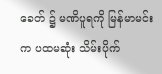ခေတ် ၌ မဏိပူရကို မြန်မာမင်းက ပထမဆုံး သိမ်းပိုက်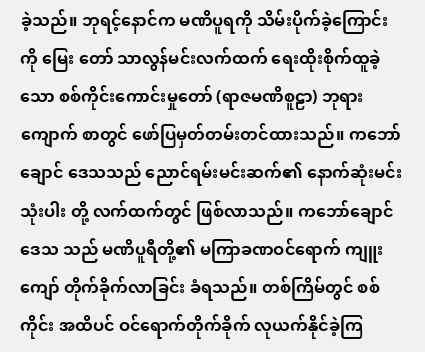ခဲ့သည်။ ဘုရင့်နောင်က မဏိပူရကို သိမ်းပိုက်ခဲ့ကြောင်းကို မြေး တော် သာလွန်မင်းလက်ထက် ရေးထိုးစိုက်ထူခဲ့သော စစ်ကိုင်းကောင်းမှုတော် (ရာဇမဏိစူဠာ) ဘုရား ကျောက် စာတွင် ဖော်ပြမှတ်တမ်းတင်ထားသည်။ ကဘော်ချောင် ဒေသသည် ညောင်ရမ်းမင်းဆက်၏ နောက်ဆုံးမင်းသုံးပါး တို့ လက်ထက်တွင် ဖြစ်လာသည်။ ကဘော်ချောင်ဒေသ သည် မဏိပူရီတို့၏ မကြာခဏဝင်ရောက် ကျူးကျော် တိုက်ခိုက်လာခြင်း ခံရသည်။ တစ်ကြိမ်တွင် စစ်ကိုင်း အထိပင် ဝင်ရောက်တိုက်ခိုက် လုယက်နိုင်ခဲ့ကြ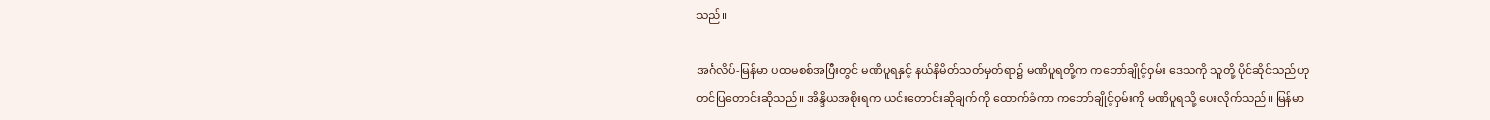သည်။

အင်္ဂလိပ်-မြန်မာ ပထမစစ်အပြီးတွင် မဏိပူရနှင့် နယ်နိမိတ်သတ်မှတ်ရာ၌ မဏိပူရတို့က ကဘော်ချိုင့်ဝှမ်း ဒေသကို သူတို့ ပိုင်ဆိုင်သည်ဟု တင်ပြတောင်းဆိုသည်။ အိန္ဒိယအစိုးရက ယင်းတောင်းဆိုချက်ကို ထောက်ခံကာ ကဘော်ချိုင့်ဝှမ်းကို မဏိပူရသို့ ပေးလိုက်သည်။ မြန်မာ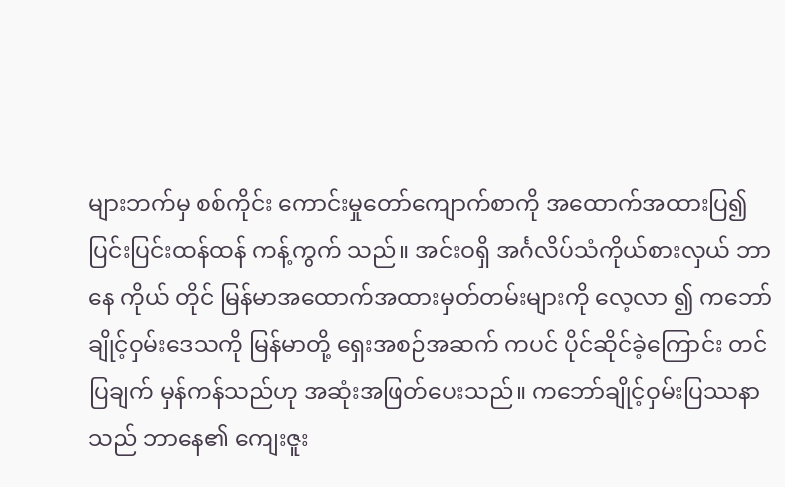များဘက်မှ စစ်ကိုင်း ကောင်းမှုတော်ကျောက်စာကို အထောက်အထားပြ၍ ပြင်းပြင်းထန်ထန် ကန့်ကွက် သည်။ အင်းဝရှိ အင်္ဂလိပ်သံကိုယ်စားလှယ် ဘာနေ ကိုယ် တိုင် မြန်မာအထောက်အထားမှတ်တမ်းများကို လေ့လာ ၍ ကဘော်ချိုင့်ဝှမ်းဒေသကို မြန်မာတို့ ရှေးအစဉ်အဆက် ကပင် ပိုင်ဆိုင်ခဲ့ကြောင်း တင်ပြချက် မှန်ကန်သည်ဟု အဆုံးအဖြတ်ပေးသည်။ ကဘော်ချိုင့်ဝှမ်းပြဿနာသည် ဘာနေ၏ ကျေးဇူး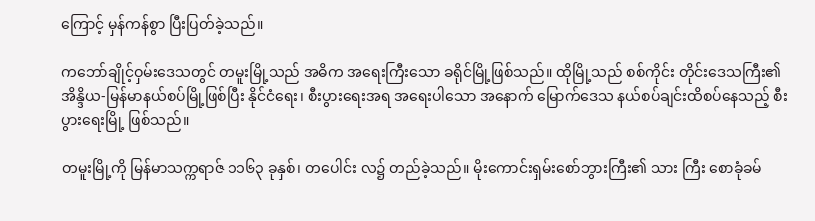ကြောင့် မှန်ကန်စွာ ပြီးပြတ်ခဲ့သည်။

ကဘော်ချိုင့်ဝှမ်းဒေသတွင် တမူးမြို့သည် အဓိက အရေးကြီးသော ခရိုင်မြို့ဖြစ်သည်။ ထိုမြို့သည် စစ်ကိုင်း တိုင်းဒေသကြီး၏ အိန္ဒိယ-မြန်မာနယ်စပ်မြို့ဖြစ်ပြီး နိုင်ငံရေး၊ စီးပွားရေးအရ အရေးပါသော အနောက် မြောက်ဒေသ နယ်စပ်ချင်းထိစပ်နေသည့် စီးပွားရေးမြို့ ဖြစ်သည်။

တမူးမြို့ကို မြန်မာသက္ကရာဇ် ၁၁၆၃ ခုနှစ်၊ တပေါင်း လ၌ တည်ခဲ့သည်။ မိုးကောင်းရှမ်းစော်ဘွားကြီး၏ သား ကြီး စောခုံခမ်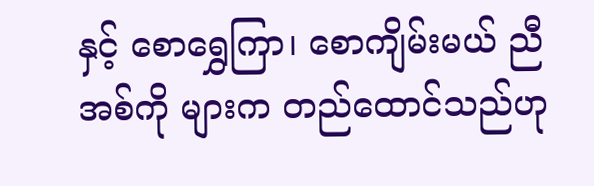နှင့် စောရွှေကြာ၊ စောကျိမ်းမယ် ညီအစ်ကို များက တည်ထောင်သည်ဟု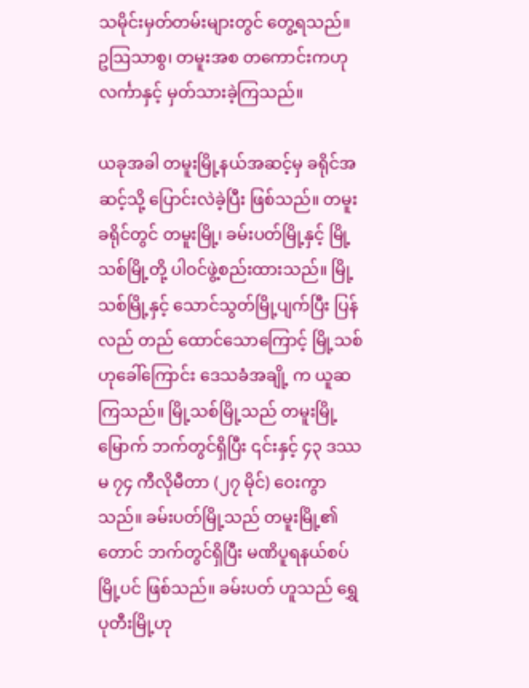သမိုင်းမှတ်တမ်းများတွင် တွေ့ရသည်။ ဥဩသာစွ၊ တမူးအစ တကောင်းကဟု လင်္ကာနှင့် မှတ်သားခဲ့ကြသည်။

ယခုအခါ တမူးမြို့နယ်အဆင့်မှ ခရိုင်အဆင့်သို့ ပြောင်းလဲခဲ့ပြီး ဖြစ်သည်။ တမူးခရိုင်တွင် တမူးမြို့၊ ခမ်းပတ်မြို့နှင့် မြို့သစ်မြို့တို့ ပါဝင်ဖွဲ့စည်းထားသည်။ မြို့သစ်မြို့နှင့် သောင်သွတ်မြို့ပျက်ပြီး ပြန်လည် တည် ထောင်သောကြောင့် မြို့သစ်ဟုခေါ်ကြောင်း ဒေသခံအချို့ က ယူဆကြသည်။ မြို့သစ်မြို့သည် တမူးမြို့ မြောက် ဘက်တွင်ရှိပြီး ၎င်းနှင့် ၄၃ ဒဿမ ၇၄ ကီလိုမီတာ (၂၇ မိုင်) ဝေးကွာသည်။ ခမ်းပတ်မြို့သည် တမူးမြို့၏ တောင် ဘက်တွင်ရှိပြီး မဏိပူရနယ်စပ်မြို့ပင် ဖြစ်သည်။ ခမ်းပတ် ဟူသည် ရွှေပုတီးမြို့ဟု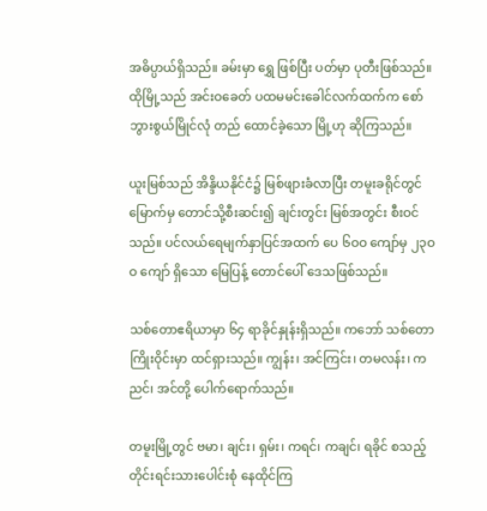အဓိပ္ပာယ်ရှိသည်။ ခမ်းမှာ ရွှေ ဖြစ်ပြီး ပတ်မှာ ပုတီးဖြစ်သည်။ ထိုမြို့သည် အင်းဝခေတ် ပထမမင်းခေါင်လက်ထက်က စော်ဘွားစွယ်မြိုင်လုံ တည် ထောင်ခဲ့သော မြို့ဟု ဆိုကြသည်။

ယူးမြစ်သည် အိန္ဒိယနိုင်ငံ၌ မြစ်ဖျားခံလာပြီး တမူးခရိုင်တွင် မြောက်မှ တောင်သို့စီးဆင်း၍ ချင်းတွင်း မြစ်အတွင်း စီးဝင်သည်။ ပင်လယ်ရေမျက်နှာပြင်အထက် ပေ ၆ဝဝ ကျော်မှ ၂၃ဝဝ ကျော် ရှိသော မြေပြန့် တောင်ပေါ် ဒေသဖြစ်သည်။

သစ်တောဧရိယာမှာ ၆၄ ရာခိုင်နှုန်းရှိသည်။ ကဘော် သစ်တောကြိုးဝိုင်းမှာ ထင်ရှားသည်။ ကျွန်း၊ အင်ကြင်း၊ တမလန်း၊ ကညင်၊ အင်တို့ ပေါက်ရောက်သည်။

တမူးမြို့တွင် ဗမာ၊ ချင်း၊ ရှမ်း၊ ကရင်၊ ကချင်၊ ရခိုင် စသည့် တိုင်းရင်းသားပေါင်းစုံ နေထိုင်ကြ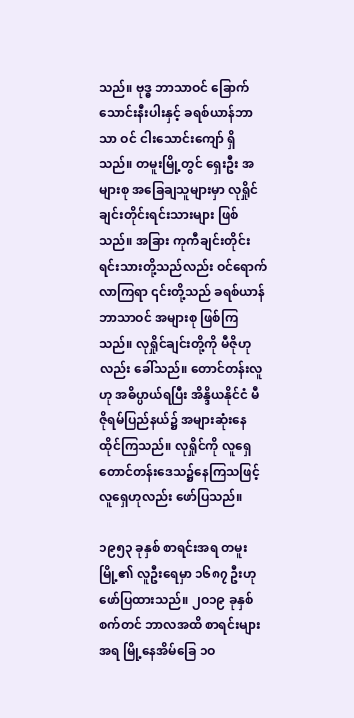သည်။ ဗုဒ္ဓ ဘာသာဝင် ခြောက်သောင်းနီးပါးနှင့် ခရစ်ယာန်ဘာသာ ဝင် ငါးသောင်းကျော် ရှိသည်။ တမူးမြို့တွင် ရှေးဦး အများစု အခြေချသူများမှာ လုရှိုင်ချင်းတိုင်းရင်းသားများ ဖြစ်သည်။ အခြား ကုကီချင်းတိုင်းရင်းသားတို့သည်လည်း ဝင်ရောက်လာကြရာ ၎င်းတို့သည် ခရစ်ယာန်ဘာသာဝင် အများစု ဖြစ်ကြသည်။ လုရှိုင်ချင်းတို့ကို မီဇိုဟုလည်း ခေါ်သည်။ တောင်တန်းလူဟု အဓိပ္ပာယ်ရပြီး အိန္ဒိယနိုင်ငံ မီဇိုရမ်ပြည်နယ်၌ အများဆုံးနေထိုင်ကြသည်။ လုရှိုင်ကို လူရှေတောင်တန်းဒေသ၌နေကြသဖြင့် လူရှေဟုလည်း ဖော်ပြသည်။

၁၉၅၃ ခုနှစ် စာရင်းအရ တမူးမြို့၏ လူဦးရေမှာ ၁၆၈၇ ဦးဟု ဖော်ပြထားသည်။ ၂ဝ၁၉ ခုနှစ် စက်တင် ဘာလအထိ စာရင်းများအရ မြို့နေအိမ်ခြေ ၁ဝ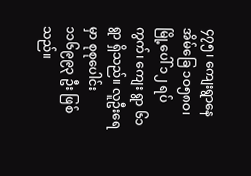၄၇၅၊ ကျေးရွာနေအိမ်ခြေ ၁ဝ၅၈ဝ၊ မြို့ပေါ် ၁၂ ရပ်ကွက်၊ ကျေး ရွာ ၆၁ ရွာ ရှိသည်။ လူဦးရေမှာ စုစုပေါင်း ၁၁၆၉၉၃ ဦး ဖြစ်သည်။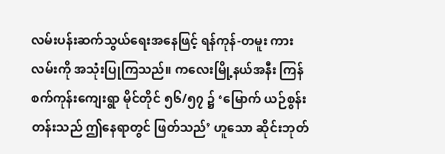လမ်းပန်းဆက်သွယ်ရေးအနေဖြင့် ရန်ကုန်-တမူး ကားလမ်းကို အသုံးပြုကြသည်။ ကလေးမြို့နယ်အနီး ကြန်စက်ကုန်းကျေးရွာ မိုင်တိုင် ၅၆/၅၇ ၌ ‘မြောက် ယဉ်စွန်းတန်းသည် ဤနေရာတွင် ဖြတ်သည်’ ဟူသော ဆိုင်းဘုတ်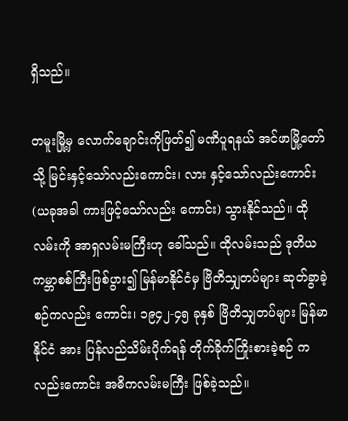ရှိသည်။

တမူးမြို့မှ လောက်ချောင်းကိုဖြတ်၍ မဏိပူရနယ် အင်ဖာမြို့တော်သို့ မြင်းနှင့်သော်လည်းကောင်း၊ လား နှင့်သော်လည်းကောင်း (ယခုအခါ ကားဖြင့်သော်လည်း ကောင်း) သွားနိုင်သည်။ ထိုလမ်းကို အာရှလမ်းမကြီးဟု ခေါ်သည်။ ထိုလမ်းသည် ဒုတိယကမ္ဘာစစ်ကြီးဖြစ်ပွား၍ မြန်မာနိုင်ငံမှ ဗြိတိသျှတပ်များ ဆုတ်ခွာခဲ့စဉ်ကလည်း ကောင်း၊ ၁၉၄၂-၄၅ ခုနှစ် ဗြိတိသျှတပ်များ မြန်မာနိုင်ငံ အား ပြန်လည်သိမ်းပိုက်ရန် တိုက်ခိုက်ကြိုးစားခဲ့စဉ် ကလည်းကောင်း အဓိကလမ်းမကြီး ဖြစ်ခဲ့သည်။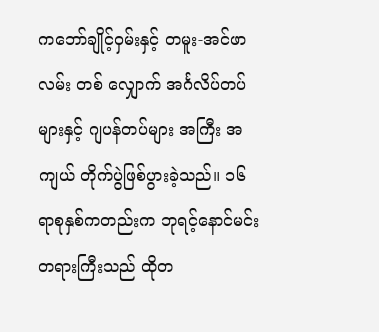ကဘော်ချိုင့်ဝှမ်းနှင့် တမူး-အင်ဖာလမ်း တစ် လျှောက် အင်္ဂလိပ်တပ်များနှင့် ဂျပန်တပ်များ အကြီး အကျယ် တိုက်ပွဲဖြစ်ပွားခဲ့သည်။ ၁၆ ရာစုနှစ်ကတည်းက ဘုရင့်နောင်မင်းတရားကြီးသည် ထိုတ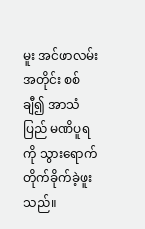မူး အင်ဖာလမ်း အတိုင်း စစ်ချီ၍ အာသံပြည် မဏိပူရကို သွားရောက် တိုက်ခိုက်ခဲ့ဖူးသည်။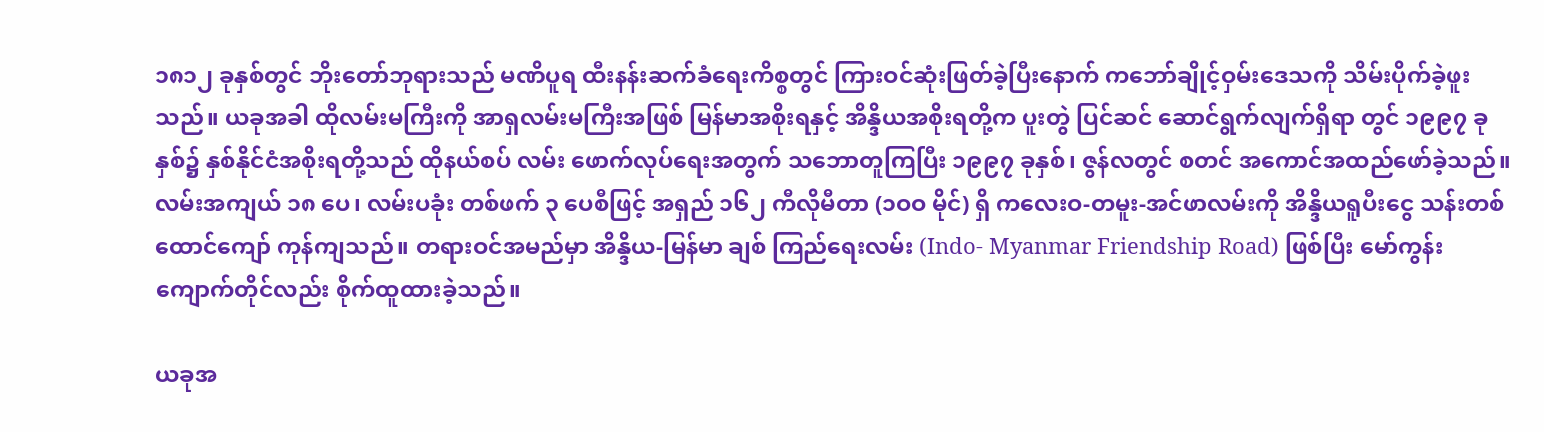၁၈၁၂ ခုနှစ်တွင် ဘိုးတော်ဘုရားသည် မဏိပူရ ထီးနန်းဆက်ခံရေးကိစ္စတွင် ကြားဝင်ဆုံးဖြတ်ခဲ့ပြီးနောက် ကဘော်ချိုင့်ဝှမ်းဒေသကို သိမ်းပိုက်ခဲ့ဖူးသည်။ ယခုအခါ ထိုလမ်းမကြီးကို အာရှလမ်းမကြီးအဖြစ် မြန်မာအစိုးရနှင့် အိန္ဒိယအစိုးရတို့က ပူးတွဲ ပြင်ဆင် ဆောင်ရွက်လျက်ရှိရာ တွင် ၁၉၉၇ ခုနှစ်၌ နှစ်နိုင်ငံအစိုးရတို့သည် ထိုနယ်စပ် လမ်း ဖောက်လုပ်ရေးအတွက် သဘောတူကြပြီး ၁၉၉၇ ခုနှစ်၊ ဇွန်လတွင် စတင် အကောင်အထည်ဖော်ခဲ့သည်။ လမ်းအကျယ် ၁၈ ပေ၊ လမ်းပခုံး တစ်ဖက် ၃ ပေစီဖြင့် အရှည် ၁၆၂ ကီလိုမီတာ (၁ဝဝ မိုင်) ရှိ ကလေးဝ-တမူး-အင်ဖာလမ်းကို အိန္ဒိယရူပီးငွေ သန်းတစ်ထောင်ကျော် ကုန်ကျသည်။ တရားဝင်အမည်မှာ အိန္ဒိယ-မြန်မာ ချစ် ကြည်ရေးလမ်း (Indo- Myanmar Friendship Road) ဖြစ်ပြီး မော်ကွန်း ကျောက်တိုင်လည်း စိုက်ထူထားခဲ့သည်။

ယခုအ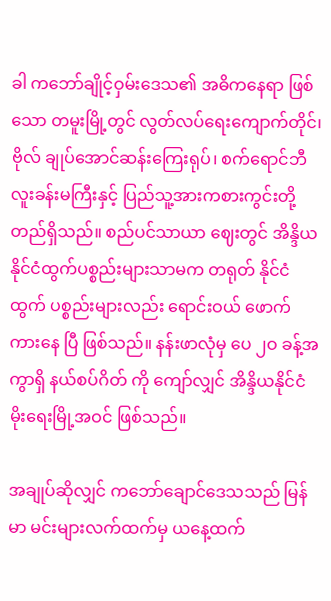ခါ ကဘော်ချိုင့်ဝှမ်းဒေသ၏ အဓိကနေရာ ဖြစ်သော တမူးမြို့တွင် လွတ်လပ်ရေးကျောက်တိုင်၊ ဗိုလ် ချုပ်အောင်ဆန်းကြေးရုပ်၊ စက်ရောင်ဘီလူးခန်းမကြီးနှင့် ပြည်သူ့အားကစားကွင်းတို့ တည်ရှိသည်။ စည်ပင်သာယာ ဈေးတွင် အိန္ဒိယနိုင်ငံထွက်ပစ္စည်းများသာမက တရုတ် နိုင်ငံထွက် ပစ္စည်းများလည်း ရောင်းဝယ် ဖောက်ကားနေ ပြီ ဖြစ်သည်။ နန်းဖာလုံမှ ပေ ၂ဝ ခန့်အကွာရှိ နယ်စပ်ဂိတ် ကို ကျော်လျှင် အိန္ဒိယနိုင်ငံ မိုးရေးမြို့အဝင် ဖြစ်သည်။

အချုပ်ဆိုလျှင် ကဘော်ချောင်ဒေသသည် မြန်မာ မင်းများလက်ထက်မှ ယနေ့ထက်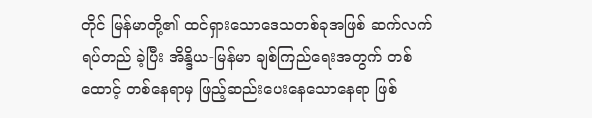တိုင် မြန်မာတို့၏ ထင်ရှားသောဒေသတစ်ခုအဖြစ် ဆက်လက် ရပ်တည် ခဲ့ပြီး အိန္ဒိယ-မြန်မာ ချစ်ကြည်ရေးအတွက် တစ်ထောင့် တစ်နေရာမှ ဖြည့်ဆည်းပေးနေသောနေရာ ဖြစ်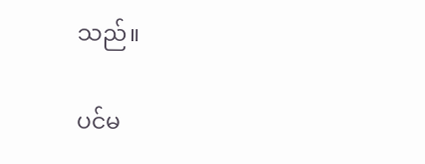သည်။

ပင်မ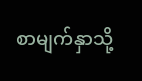စာမျက်နှာသို့